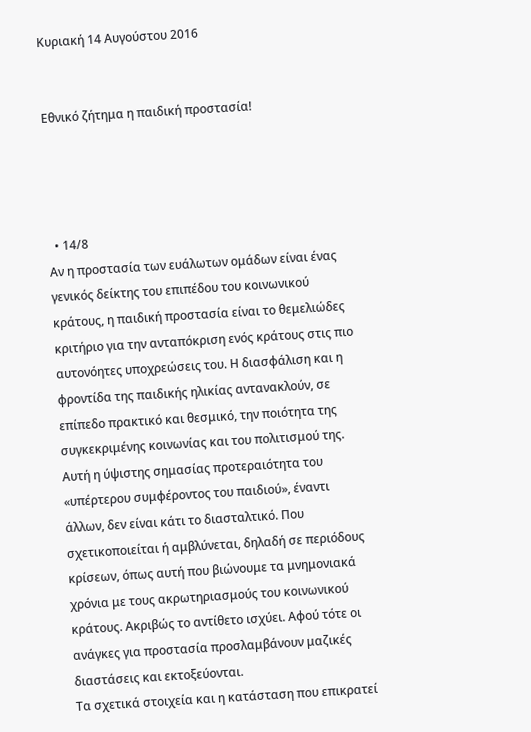Κυριακή 14 Αυγούστου 2016


Εθνικό ζήτημα η παιδική προστασία!




  • 14/8
Αν η προστασία των ευάλωτων ομάδων είναι ένας γενικός δείκτης του επιπέδου του κοινωνικού κράτους, η παιδική προστασία είναι το θεμελιώδες κριτήριο για την ανταπόκριση ενός κράτους στις πιο αυτονόητες υποχρεώσεις του. Η διασφάλιση και η φροντίδα της παιδικής ηλικίας αντανακλoύν, σε επίπεδο πρακτικό και θεσμικό, την ποιότητα της συγκεκριμένης κοινωνίας και του πολιτισμού της.
Αυτή η ύψιστης σημασίας προτεραιότητα του «υπέρτερου συμφέροντος του παιδιού», έναντι άλλων, δεν είναι κάτι το διασταλτικό. Που σχετικοποιείται ή αμβλύνεται, δηλαδή σε περιόδους κρίσεων, όπως αυτή που βιώνουμε τα μνημονιακά χρόνια με τους ακρωτηριασμούς του κοινωνικού κράτους. Ακριβώς το αντίθετο ισχύει. Αφού τότε οι ανάγκες για προστασία προσλαμβάνουν μαζικές διαστάσεις και εκτοξεύονται.
Τα σχετικά στοιχεία και η κατάσταση που επικρατεί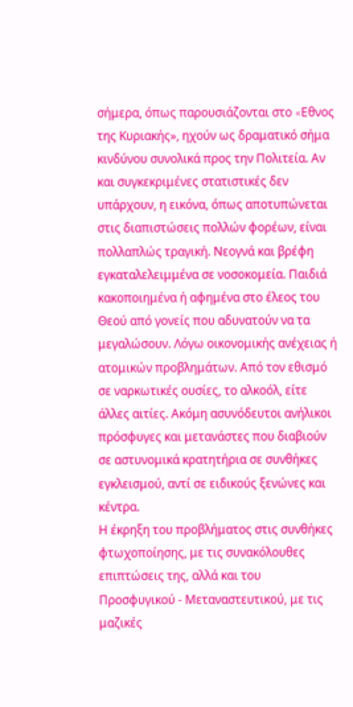σήμερα, όπως παρουσιάζονται στο «Eθνος της Κυριακής», ηχούν ως δραματικό σήμα κινδύνου συνολικά προς την Πολιτεία. Αν και συγκεκριμένες στατιστικές δεν υπάρχουν, η εικόνα, όπως αποτυπώνεται στις διαπιστώσεις πολλών φορέων, είναι πολλαπλώς τραγική. Νεογνά και βρέφη εγκαταλελειμμένα σε νοσοκομεία. Παιδιά κακοποιημένα ή αφημένα στο έλεος του Θεού από γονείς που αδυνατούν να τα μεγαλώσουν. Λόγω οικονομικής ανέχειας ή ατομικών προβλημάτων. Από τον εθισμό σε ναρκωτικές ουσίες, το αλκοόλ, είτε άλλες αιτίες. Ακόμη ασυνόδευτοι ανήλικοι πρόσφυγες και μετανάστες που διαβιούν σε αστυνομικά κρατητήρια σε συνθήκες εγκλεισμού, αντί σε ειδικούς ξενώνες και κέντρα.
Η έκρηξη του προβλήματος στις συνθήκες φτωχοποίησης, με τις συνακόλουθες επιπτώσεις της, αλλά και του Προσφυγικού - Μεταναστευτικού, με τις μαζικές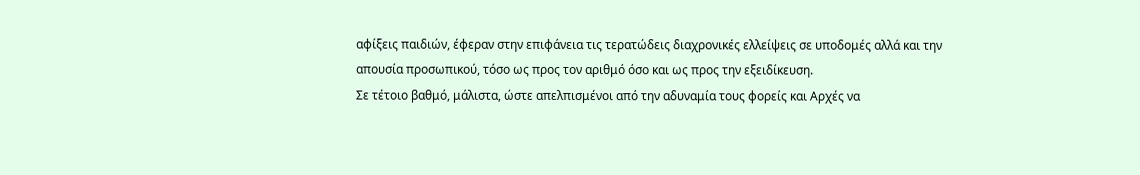αφίξεις παιδιών, έφεραν στην επιφάνεια τις τερατώδεις διαχρονικές ελλείψεις σε υποδομές αλλά και την απουσία προσωπικού, τόσο ως προς τον αριθμό όσο και ως προς την εξειδίκευση.
Σε τέτοιο βαθμό, μάλιστα, ώστε απελπισμένοι από την αδυναμία τους φορείς και Αρχές να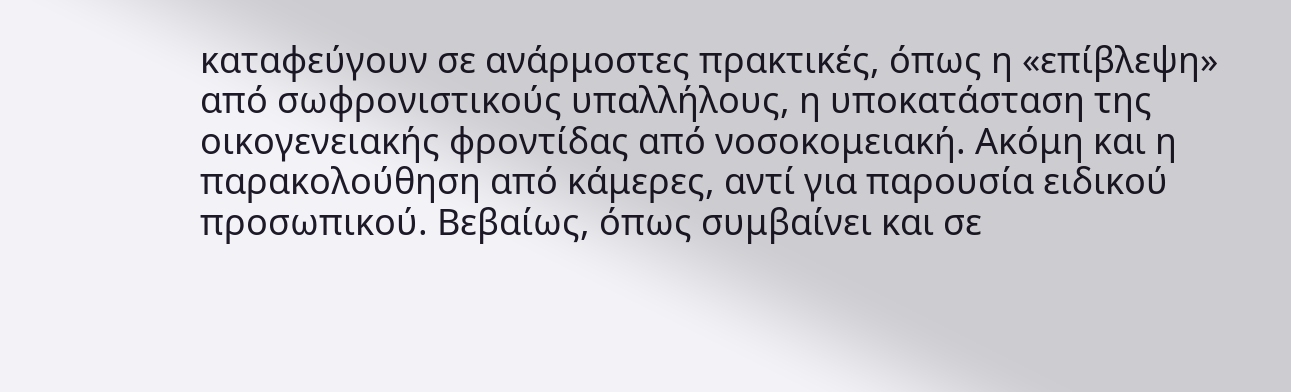καταφεύγουν σε ανάρμοστες πρακτικές, όπως η «επίβλεψη» από σωφρονιστικούς υπαλλήλους, η υποκατάσταση της οικογενειακής φροντίδας από νοσοκομειακή. Ακόμη και η παρακολούθηση από κάμερες, αντί για παρουσία ειδικού προσωπικού. Βεβαίως, όπως συμβαίνει και σε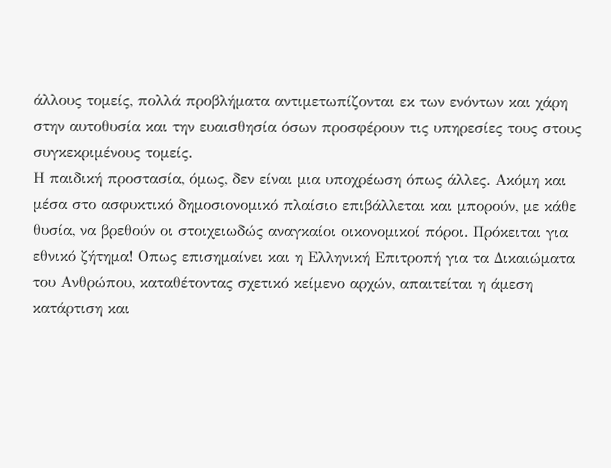άλλους τομείς, πολλά προβλήματα αντιμετωπίζονται εκ των ενόντων και χάρη στην αυτοθυσία και την ευαισθησία όσων προσφέρουν τις υπηρεσίες τους στους συγκεκριμένους τομείς.
Η παιδική προστασία, όμως, δεν είναι μια υποχρέωση όπως άλλες. Ακόμη και μέσα στο ασφυκτικό δημοσιονομικό πλαίσιο επιβάλλεται και μπορούν, με κάθε θυσία, να βρεθούν οι στοιχειωδώς αναγκαίοι οικονομικοί πόροι. Πρόκειται για εθνικό ζήτημα! Οπως επισημαίνει και η Ελληνική Επιτροπή για τα Δικαιώματα του Ανθρώπου, καταθέτοντας σχετικό κείμενο αρχών, απαιτείται η άμεση κατάρτιση και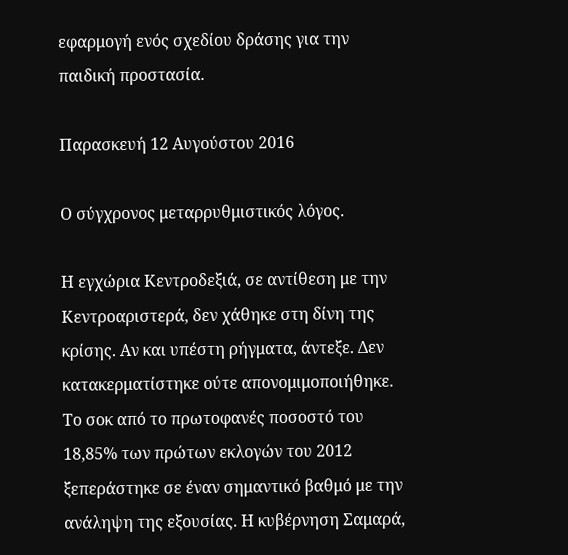εφαρμογή ενός σχεδίου δράσης για την παιδική προστασία.

Παρασκευή 12 Αυγούστου 2016

Ο σύγχρονος μεταρρυθμιστικός λόγος.

Η εγχώρια Κεντροδεξιά, σε αντίθεση με την Κεντροαριστερά, δεν χάθηκε στη δίνη της κρίσης. Αν και υπέστη ρήγματα, άντεξε. Δεν κατακερματίστηκε ούτε απονομιμοποιήθηκε. Το σοκ από το πρωτοφανές ποσοστό του 18,85% των πρώτων εκλογών του 2012 ξεπεράστηκε σε έναν σημαντικό βαθμό με την ανάληψη της εξουσίας. Η κυβέρνηση Σαμαρά,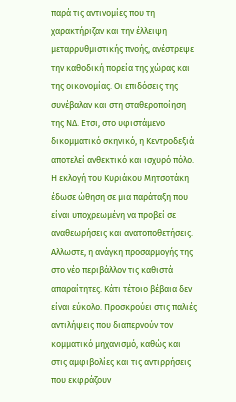παρά τις αντινομίες που τη χαρακτήριζαν και την έλλειψη μεταρρυθμιστικής πνοής, ανέστρεψε την καθοδική πορεία της χώρας και της οικονομίας. Οι επιδόσεις της συνέβαλαν και στη σταθεροποίηση της ΝΔ. Ετσι, στο υφιστάμενο δικομματικό σκηνικό, η Κεντροδεξιά αποτελεί ανθεκτικό και ισχυρό πόλο. Η εκλογή του Κυριάκου Μητσοτάκη έδωσε ώθηση σε μια παράταξη που είναι υποχρεωμένη να προβεί σε αναθεωρήσεις και ανατοποθετήσεις. Αλλωστε, η ανάγκη προσαρμογής της στο νέο περιβάλλον τις καθιστά απαραίτητες. Κάτι τέτοιο βέβαια δεν είναι εύκολο. Προσκρούει στις παλιές αντιλήψεις που διαπερνούν τον κομματικό μηχανισμό, καθώς και στις αμφιβολίες και τις αντιρρήσεις που εκφράζουν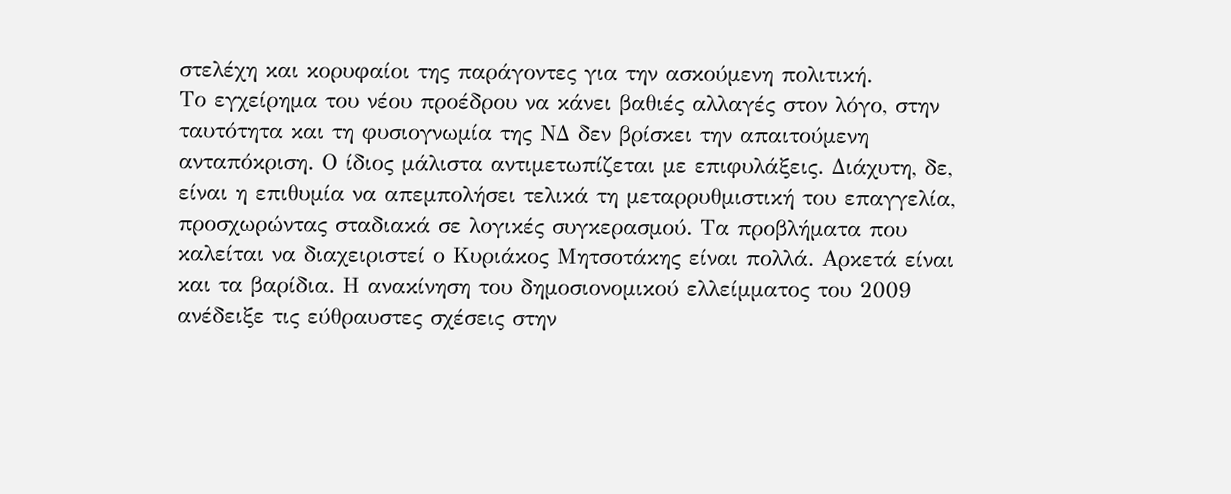στελέχη και κορυφαίοι της παράγοντες για την ασκούμενη πολιτική.
Το εγχείρημα του νέου προέδρου να κάνει βαθιές αλλαγές στον λόγο, στην ταυτότητα και τη φυσιογνωμία της ΝΔ δεν βρίσκει την απαιτούμενη ανταπόκριση. Ο ίδιος μάλιστα αντιμετωπίζεται με επιφυλάξεις. Διάχυτη, δε, είναι η επιθυμία να απεμπολήσει τελικά τη μεταρρυθμιστική του επαγγελία, προσχωρώντας σταδιακά σε λογικές συγκερασμού. Τα προβλήματα που καλείται να διαχειριστεί ο Κυριάκος Μητσοτάκης είναι πολλά. Αρκετά είναι και τα βαρίδια. Η ανακίνηση του δημοσιονομικού ελλείμματος του 2009 ανέδειξε τις εύθραυστες σχέσεις στην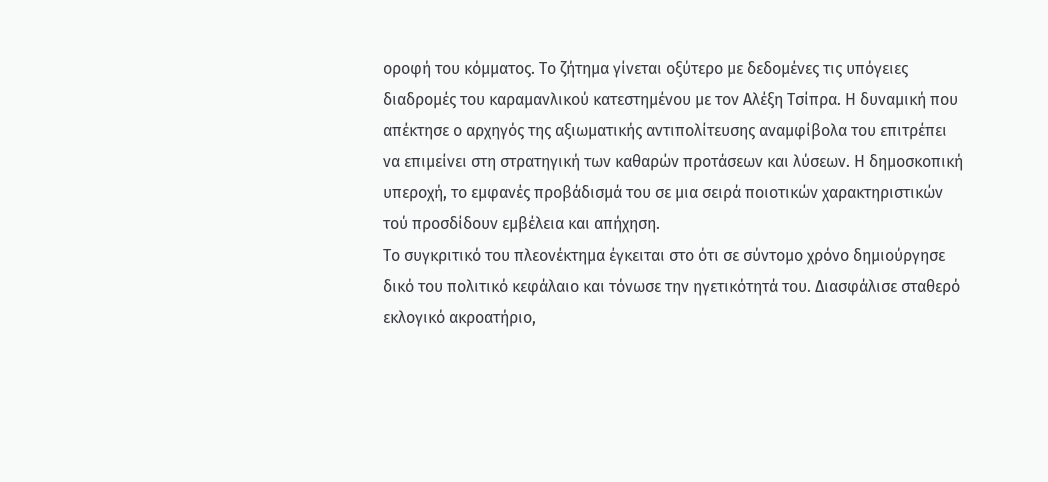οροφή του κόμματος. Το ζήτημα γίνεται οξύτερο με δεδομένες τις υπόγειες διαδρομές του καραμανλικού κατεστημένου με τον Αλέξη Τσίπρα. Η δυναμική που απέκτησε ο αρχηγός της αξιωματικής αντιπολίτευσης αναμφίβολα του επιτρέπει να επιμείνει στη στρατηγική των καθαρών προτάσεων και λύσεων. Η δημοσκοπική υπεροχή, το εμφανές προβάδισμά του σε μια σειρά ποιοτικών χαρακτηριστικών τού προσδίδουν εμβέλεια και απήχηση.
Το συγκριτικό του πλεονέκτημα έγκειται στο ότι σε σύντομο χρόνο δημιούργησε δικό του πολιτικό κεφάλαιο και τόνωσε την ηγετικότητά του. Διασφάλισε σταθερό εκλογικό ακροατήριο,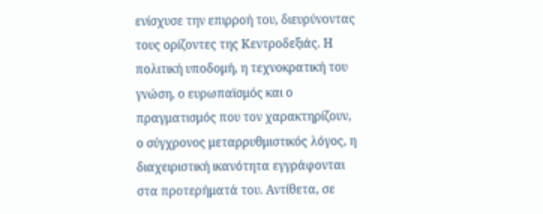ενίσχυσε την επιρροή του, διευρύνοντας τους ορίζοντες της Κεντροδεξιάς. Η πολιτική υποδομή, η τεχνοκρατική του γνώση, ο ευρωπαϊσμός και ο πραγματισμός που τον χαρακτηρίζουν, ο σύγχρονος μεταρρυθμιστικός λόγος, η διαχειριστική ικανότητα εγγράφονται στα προτερήματά του. Αντίθετα, σε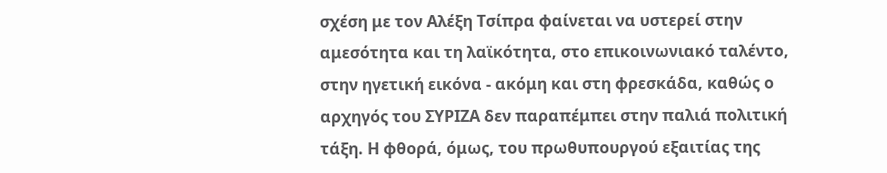σχέση με τον Αλέξη Τσίπρα φαίνεται να υστερεί στην αμεσότητα και τη λαϊκότητα, στο επικοινωνιακό ταλέντο, στην ηγετική εικόνα - ακόμη και στη φρεσκάδα, καθώς ο αρχηγός του ΣΥΡΙΖΑ δεν παραπέμπει στην παλιά πολιτική τάξη. Η φθορά, όμως, του πρωθυπουργού εξαιτίας της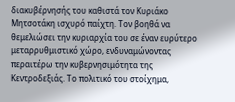διακυβέρνησής του καθιστά τον Κυριάκο Μητσοτάκη ισχυρό παίχτη. Τον βοηθά να θεμελιώσει την κυριαρχία του σε έναν ευρύτερο μεταρρυθμιστικό χώρο, ενδυναμώνοντας περαιτέρω την κυβερνησιμότητα της Κεντροδεξιάς. Το πολιτικό του στοίχημα,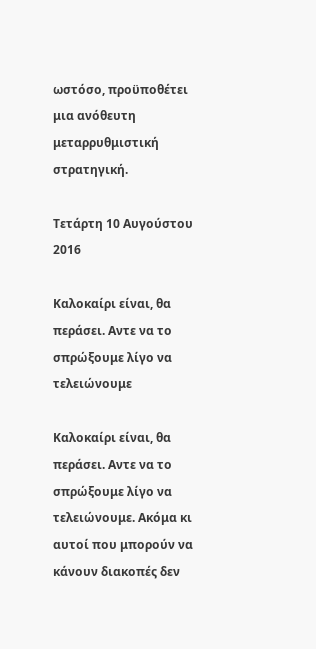ωστόσο, προϋποθέτει μια ανόθευτη μεταρρυθμιστική στρατηγική.

Τετάρτη 10 Αυγούστου 2016

Καλοκαίρι είναι, θα περάσει. Αντε να το σπρώξουμε λίγο να τελειώνουμε

Καλοκαίρι είναι, θα περάσει. Αντε να το σπρώξουμε λίγο να τελειώνουμε. Ακόμα κι αυτοί που μπορούν να κάνουν διακοπές δεν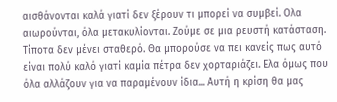αισθάνονται καλά γιατί δεν ξέρουν τι μπορεί να συμβεί. Ολα αιωρούνται, όλα μετακυλίονται. Ζούμε σε μια ρευστή κατάσταση. Τίποτα δεν μένει σταθερό. Θα μπορούσε να πει κανείς πως αυτό είναι πολύ καλό γιατί καμία πέτρα δεν χορταριάζει. Ελα όμως που όλα αλλάζουν για να παραμένουν ίδια... Αυτή η κρίση θα μας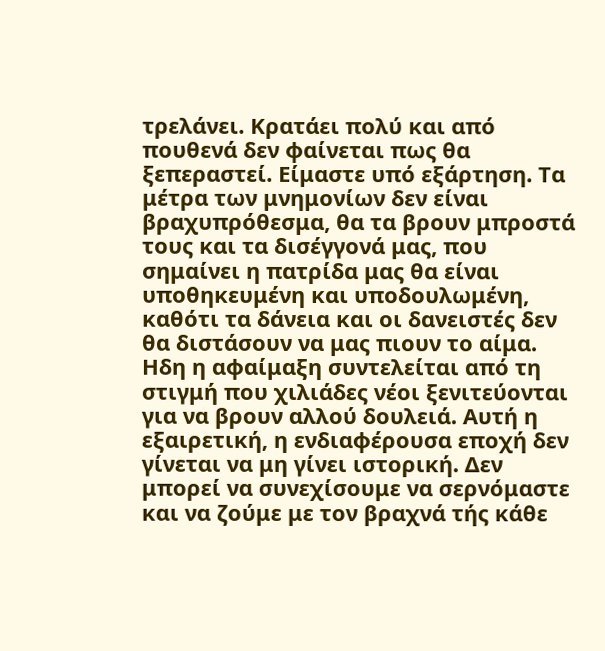τρελάνει. Κρατάει πολύ και από πουθενά δεν φαίνεται πως θα ξεπεραστεί. Είμαστε υπό εξάρτηση. Τα μέτρα των μνημονίων δεν είναι βραχυπρόθεσμα, θα τα βρουν μπροστά τους και τα δισέγγονά μας, που σημαίνει η πατρίδα μας θα είναι υποθηκευμένη και υποδουλωμένη, καθότι τα δάνεια και οι δανειστές δεν θα διστάσουν να μας πιουν το αίμα. Ηδη η αφαίμαξη συντελείται από τη στιγμή που χιλιάδες νέοι ξενιτεύονται για να βρουν αλλού δουλειά. Αυτή η εξαιρετική, η ενδιαφέρουσα εποχή δεν γίνεται να μη γίνει ιστορική. Δεν μπορεί να συνεχίσουμε να σερνόμαστε και να ζούμε με τον βραχνά τής κάθε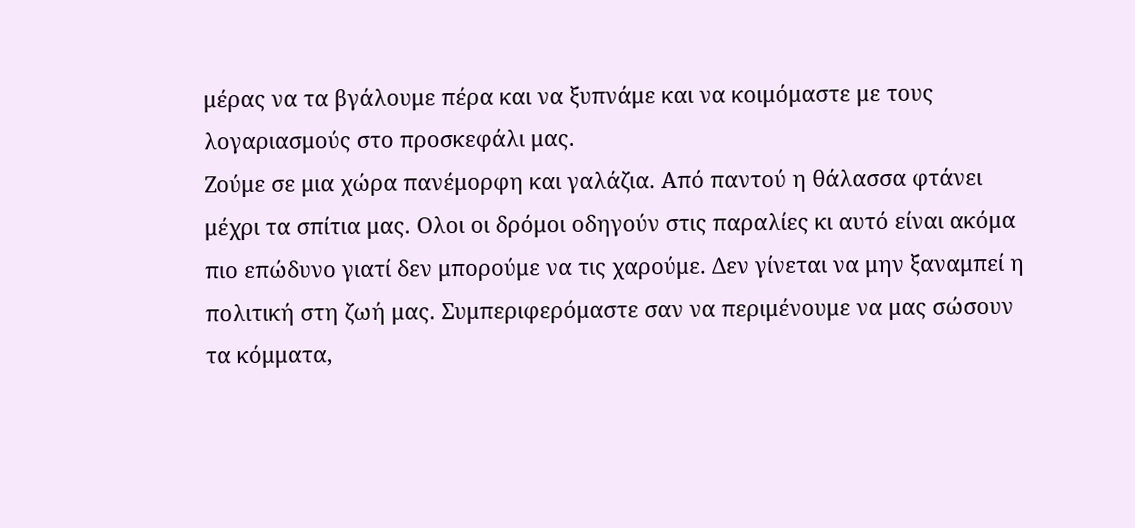μέρας να τα βγάλουμε πέρα και να ξυπνάμε και να κοιμόμαστε με τους λογαριασμούς στο προσκεφάλι μας.
Ζούμε σε μια χώρα πανέμορφη και γαλάζια. Από παντού η θάλασσα φτάνει μέχρι τα σπίτια μας. Ολοι οι δρόμοι οδηγούν στις παραλίες κι αυτό είναι ακόμα πιο επώδυνο γιατί δεν μπορούμε να τις χαρούμε. Δεν γίνεται να μην ξαναμπεί η πολιτική στη ζωή μας. Συμπεριφερόμαστε σαν να περιμένουμε να μας σώσουν τα κόμματα,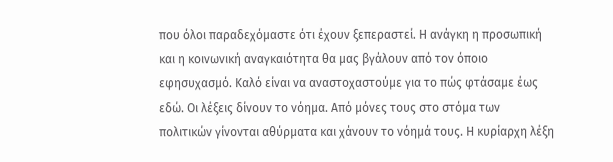που όλοι παραδεχόμαστε ότι έχουν ξεπεραστεί. Η ανάγκη η προσωπική και η κοινωνική αναγκαιότητα θα μας βγάλουν από τον όποιο εφησυχασμό. Καλό είναι να αναστοχαστούμε για το πώς φτάσαμε έως εδώ. Οι λέξεις δίνουν το νόημα. Από μόνες τους στο στόμα των πολιτικών γίνονται αθύρματα και χάνουν το νόημά τους. Η κυρίαρχη λέξη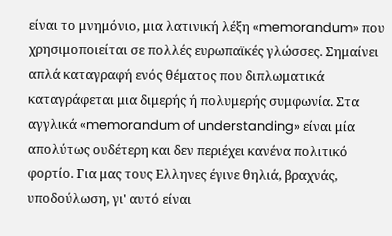είναι το μνημόνιο, μια λατινική λέξη «memorandum» που χρησιμοποιείται σε πολλές ευρωπαϊκές γλώσσες. Σημαίνει απλά καταγραφή ενός θέματος που διπλωματικά καταγράφεται μια διμερής ή πολυμερής συμφωνία. Στα αγγλικά «memorandum of understanding» είναι μία απολύτως ουδέτερη και δεν περιέχει κανένα πολιτικό φορτίο. Για μας τους Ελληνες έγινε θηλιά, βραχνάς, υποδούλωση, γι' αυτό είναι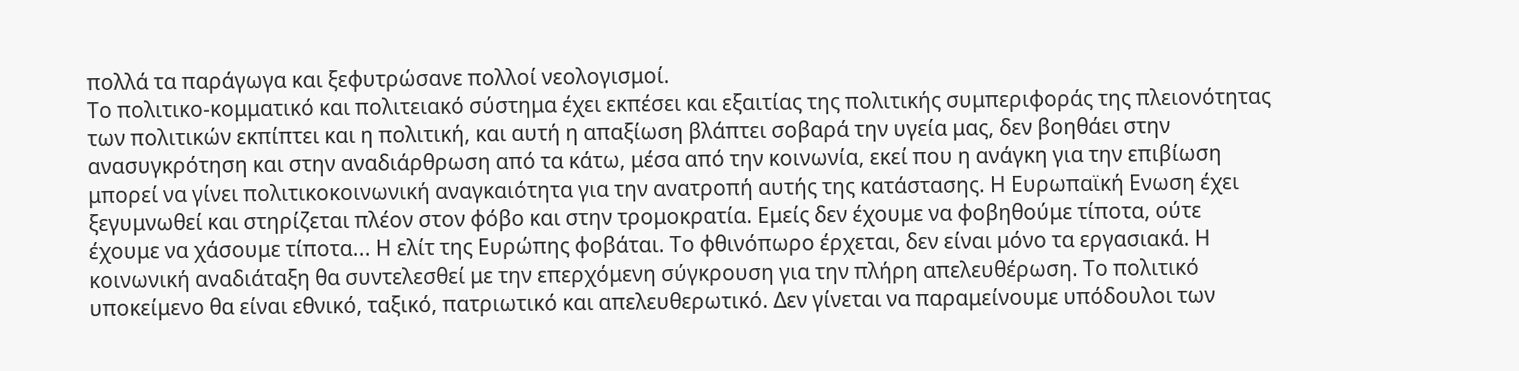πολλά τα παράγωγα και ξεφυτρώσανε πολλοί νεολογισμοί.
Το πολιτικο-κομματικό και πολιτειακό σύστημα έχει εκπέσει και εξαιτίας της πολιτικής συμπεριφοράς της πλειονότητας των πολιτικών εκπίπτει και η πολιτική, και αυτή η απαξίωση βλάπτει σοβαρά την υγεία μας, δεν βοηθάει στην ανασυγκρότηση και στην αναδιάρθρωση από τα κάτω, μέσα από την κοινωνία, εκεί που η ανάγκη για την επιβίωση μπορεί να γίνει πολιτικοκοινωνική αναγκαιότητα για την ανατροπή αυτής της κατάστασης. Η Ευρωπαϊκή Ενωση έχει ξεγυμνωθεί και στηρίζεται πλέον στον φόβο και στην τρομοκρατία. Εμείς δεν έχουμε να φοβηθούμε τίποτα, ούτε έχουμε να χάσουμε τίποτα... Η ελίτ της Ευρώπης φοβάται. Το φθινόπωρο έρχεται, δεν είναι μόνο τα εργασιακά. Η κοινωνική αναδιάταξη θα συντελεσθεί με την επερχόμενη σύγκρουση για την πλήρη απελευθέρωση. Το πολιτικό υποκείμενο θα είναι εθνικό, ταξικό, πατριωτικό και απελευθερωτικό. Δεν γίνεται να παραμείνουμε υπόδουλοι των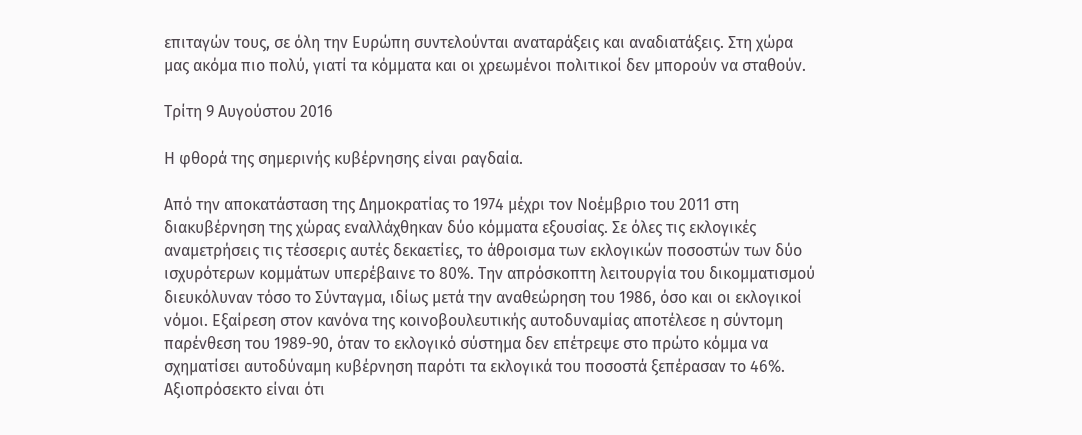επιταγών τους, σε όλη την Ευρώπη συντελούνται αναταράξεις και αναδιατάξεις. Στη χώρα μας ακόμα πιο πολύ, γιατί τα κόμματα και οι χρεωμένοι πολιτικοί δεν μπορούν να σταθούν.

Τρίτη 9 Αυγούστου 2016

Η φθορά της σημερινής κυβέρνησης είναι ραγδαία.

Από την αποκατάσταση της Δημοκρατίας το 1974 μέχρι τον Νοέμβριο του 2011 στη διακυβέρνηση της χώρας εναλλάχθηκαν δύο κόμματα εξουσίας. Σε όλες τις εκλογικές αναμετρήσεις τις τέσσερις αυτές δεκαετίες, το άθροισμα των εκλογικών ποσοστών των δύο ισχυρότερων κομμάτων υπερέβαινε το 80%. Την απρόσκοπτη λειτουργία του δικομματισμού διευκόλυναν τόσο το Σύνταγμα, ιδίως μετά την αναθεώρηση του 1986, όσο και οι εκλογικοί νόμοι. Εξαίρεση στον κανόνα της κοινοβουλευτικής αυτοδυναμίας αποτέλεσε η σύντομη παρένθεση του 1989-90, όταν το εκλογικό σύστημα δεν επέτρεψε στο πρώτο κόμμα να σχηματίσει αυτοδύναμη κυβέρνηση παρότι τα εκλογικά του ποσοστά ξεπέρασαν το 46%. Αξιοπρόσεκτο είναι ότι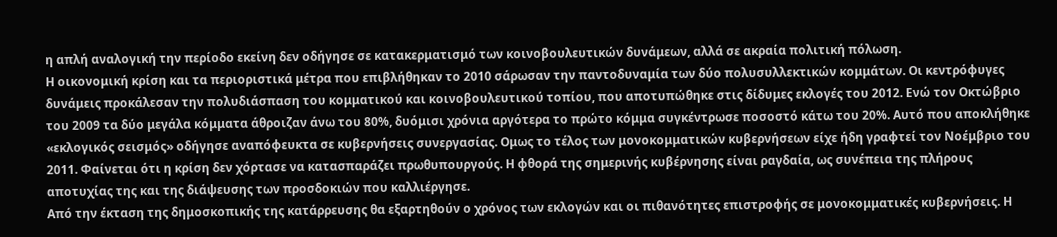η απλή αναλογική την περίοδο εκείνη δεν οδήγησε σε κατακερματισμό των κοινοβουλευτικών δυνάμεων, αλλά σε ακραία πολιτική πόλωση.
Η οικονομική κρίση και τα περιοριστικά μέτρα που επιβλήθηκαν το 2010 σάρωσαν την παντοδυναμία των δύο πολυσυλλεκτικών κομμάτων. Οι κεντρόφυγες δυνάμεις προκάλεσαν την πολυδιάσπαση του κομματικού και κοινοβουλευτικού τοπίου, που αποτυπώθηκε στις δίδυμες εκλογές του 2012. Ενώ τον Οκτώβριο του 2009 τα δύο μεγάλα κόμματα άθροιζαν άνω του 80%, δυόμισι χρόνια αργότερα το πρώτο κόμμα συγκέντρωσε ποσοστό κάτω του 20%. Αυτό που αποκλήθηκε «εκλογικός σεισμός» οδήγησε αναπόφευκτα σε κυβερνήσεις συνεργασίας. Ομως το τέλος των μονοκομματικών κυβερνήσεων είχε ήδη γραφτεί τον Νοέμβριο του 2011. Φαίνεται ότι η κρίση δεν χόρτασε να κατασπαράζει πρωθυπουργούς. Η φθορά της σημερινής κυβέρνησης είναι ραγδαία, ως συνέπεια της πλήρους αποτυχίας της και της διάψευσης των προσδοκιών που καλλιέργησε.
Από την έκταση της δημοσκοπικής της κατάρρευσης θα εξαρτηθούν ο χρόνος των εκλογών και οι πιθανότητες επιστροφής σε μονοκομματικές κυβερνήσεις. Η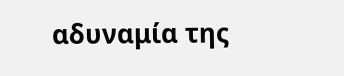αδυναμία της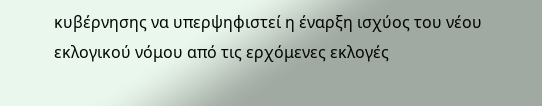κυβέρνησης να υπερψηφιστεί η έναρξη ισχύος του νέου εκλογικού νόμου από τις ερχόμενες εκλογές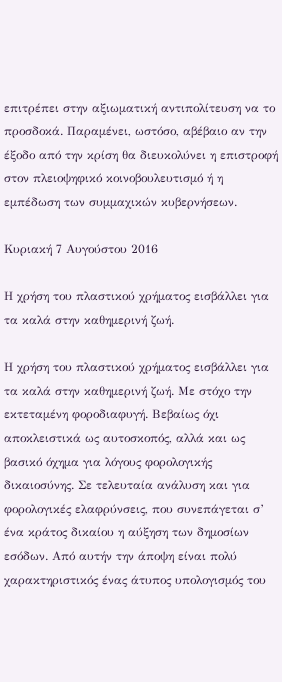επιτρέπει στην αξιωματική αντιπολίτευση να το προσδοκά. Παραμένει, ωστόσο, αβέβαιο αν την έξοδο από την κρίση θα διευκολύνει η επιστροφή στον πλειοψηφικό κοινοβουλευτισμό ή η εμπέδωση των συμμαχικών κυβερνήσεων.

Κυριακή 7 Αυγούστου 2016

Η χρήση του πλαστικού χρήματος εισβάλλει για τα καλά στην καθημερινή ζωή.

Η χρήση του πλαστικού χρήματος εισβάλλει για τα καλά στην καθημερινή ζωή. Με στόχο την εκτεταμένη φοροδιαφυγή. Βεβαίως όχι αποκλειστικά ως αυτοσκοπός, αλλά και ως βασικό όχημα για λόγους φορολογικής δικαιοσύνης. Σε τελευταία ανάλυση και για φορολογικές ελαφρύνσεις, που συνεπάγεται σ’ ένα κράτος δικαίου η αύξηση των δημοσίων εσόδων. Από αυτήν την άποψη είναι πολύ χαρακτηριστικός ένας άτυπος υπολογισμός του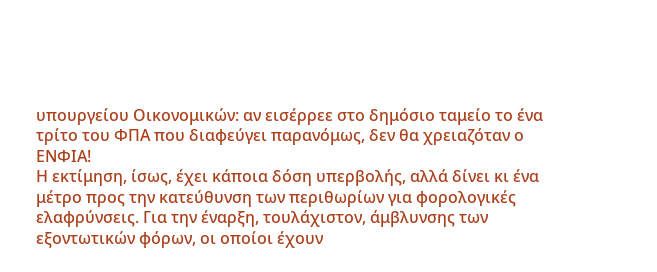υπουργείου Οικονομικών: αν εισέρρεε στο δημόσιο ταμείο το ένα τρίτο του ΦΠΑ που διαφεύγει παρανόμως, δεν θα χρειαζόταν ο ΕΝΦΙΑ!
Η εκτίμηση, ίσως, έχει κάποια δόση υπερβολής, αλλά δίνει κι ένα μέτρο προς την κατεύθυνση των περιθωρίων για φορολογικές ελαφρύνσεις. Για την έναρξη, τουλάχιστον, άμβλυνσης των εξοντωτικών φόρων, οι οποίοι έχουν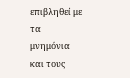επιβληθεί με τα μνημόνια και τους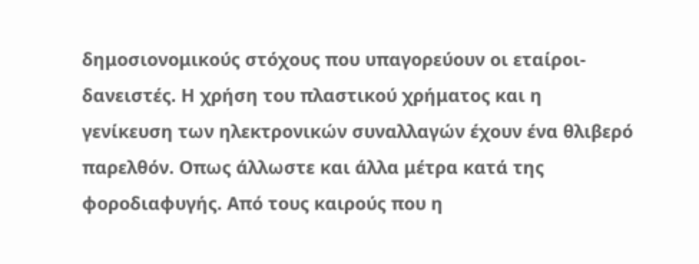δημοσιονομικούς στόχους που υπαγορεύουν οι εταίροι-δανειστές. Η χρήση του πλαστικού χρήματος και η γενίκευση των ηλεκτρονικών συναλλαγών έχουν ένα θλιβερό παρελθόν. Οπως άλλωστε και άλλα μέτρα κατά της φοροδιαφυγής. Από τους καιρούς που η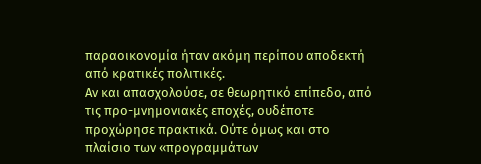παραοικονομία ήταν ακόμη περίπου αποδεκτή από κρατικές πολιτικές.
Αν και απασχολούσε, σε θεωρητικό επίπεδο, από τις προ-μνημονιακές εποχές, ουδέποτε προχώρησε πρακτικά. Ούτε όμως και στο πλαίσιο των «προγραμμάτων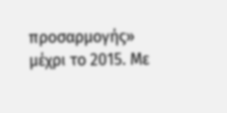προσαρμογής» μέχρι το 2015. Με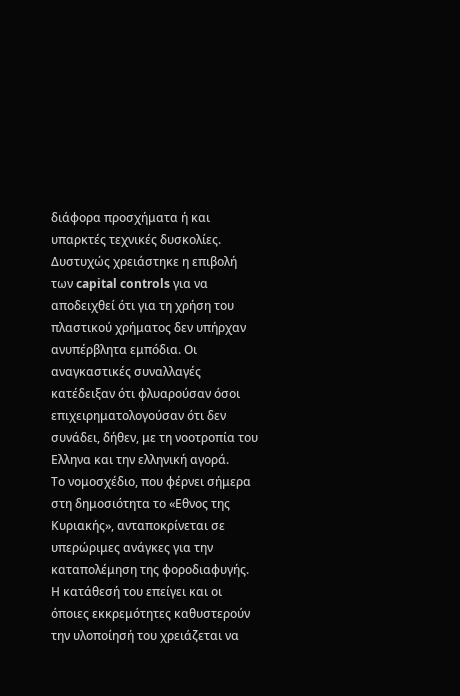διάφορα προσχήματα ή και υπαρκτές τεχνικές δυσκολίες. Δυστυχώς χρειάστηκε η επιβολή των capital controls για να αποδειχθεί ότι για τη χρήση του πλαστικού χρήματος δεν υπήρχαν ανυπέρβλητα εμπόδια. Οι αναγκαστικές συναλλαγές κατέδειξαν ότι φλυαρούσαν όσοι επιχειρηματολογούσαν ότι δεν συνάδει, δήθεν, με τη νοοτροπία του Ελληνα και την ελληνική αγορά.
Το νομοσχέδιο, που φέρνει σήμερα στη δημοσιότητα το «Εθνος της Κυριακής», ανταποκρίνεται σε υπερώριμες ανάγκες για την καταπολέμηση της φοροδιαφυγής. Η κατάθεσή του επείγει και οι όποιες εκκρεμότητες καθυστερούν την υλοποίησή του χρειάζεται να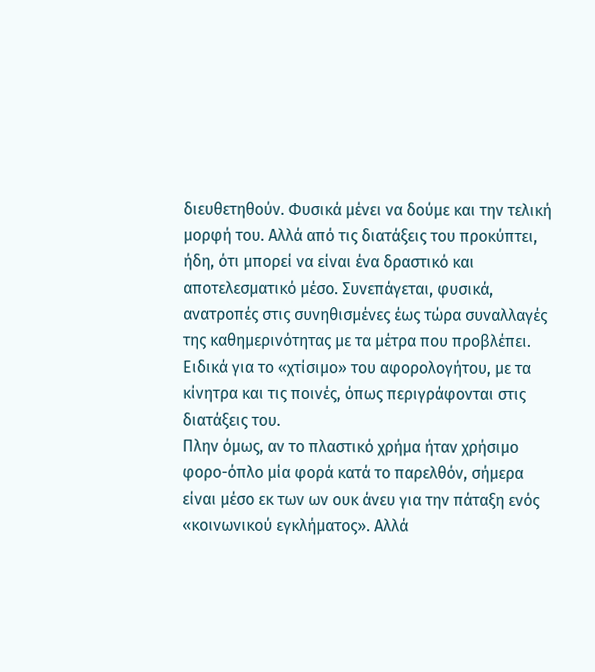διευθετηθούν. Φυσικά μένει να δούμε και την τελική μορφή του. Αλλά από τις διατάξεις του προκύπτει, ήδη, ότι μπορεί να είναι ένα δραστικό και αποτελεσματικό μέσο. Συνεπάγεται, φυσικά, ανατροπές στις συνηθισμένες έως τώρα συναλλαγές της καθημερινότητας με τα μέτρα που προβλέπει. Ειδικά για το «χτίσιμο» του αφορολογήτου, με τα κίνητρα και τις ποινές, όπως περιγράφονται στις διατάξεις του.
Πλην όμως, αν το πλαστικό χρήμα ήταν χρήσιμο φορο-όπλο μία φορά κατά το παρελθόν, σήμερα είναι μέσο εκ των ων ουκ άνευ για την πάταξη ενός «κοινωνικού εγκλήματος». Αλλά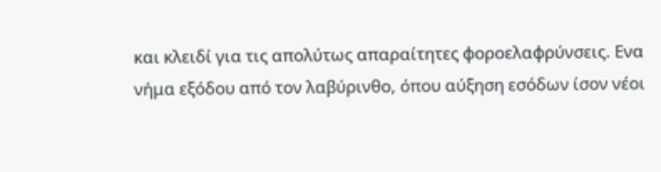και κλειδί για τις απολύτως απαραίτητες φοροελαφρύνσεις. Ενα νήμα εξόδου από τον λαβύρινθο, όπου αύξηση εσόδων ίσον νέοι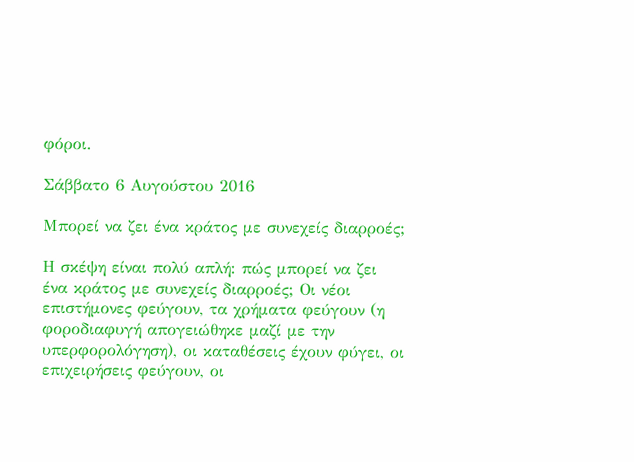φόροι.

Σάββατο 6 Αυγούστου 2016

Μπορεί να ζει ένα κράτος με συνεχείς διαρροές;

Η σκέψη είναι πολύ απλή: πώς μπορεί να ζει ένα κράτος με συνεχείς διαρροές; Οι νέοι επιστήμονες φεύγουν, τα χρήματα φεύγουν (η φοροδιαφυγή απογειώθηκε μαζί με την υπερφορολόγηση), οι καταθέσεις έχουν φύγει, οι επιχειρήσεις φεύγουν, οι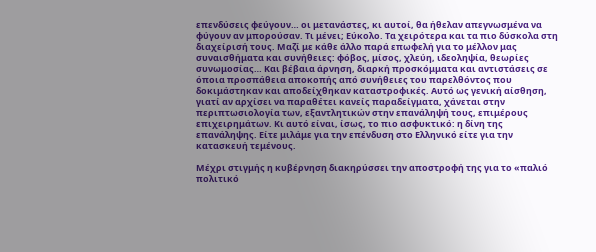επενδύσεις φεύγουν… οι μετανάστες, κι αυτοί, θα ήθελαν απεγνωσμένα να φύγουν αν μπορούσαν. Τι μένει; Εύκολο. Τα χειρότερα και τα πιο δύσκολα στη διαχείρισή τους. Μαζί με κάθε άλλο παρά επωφελή για το μέλλον μας συναισθήματα και συνήθειες: φόβος, μίσος, χλεύη, ιδεοληψία, θεωρίες συνωμοσίας… Και βέβαια άρνηση, διαρκή προσκόμματα και αντιστάσεις σε όποια προσπάθεια αποκοπής από συνήθειες του παρελθόντος που δοκιμάστηκαν και αποδείχθηκαν καταστροφικές. Αυτό ως γενική αίσθηση, γιατί αν αρχίσει να παραθέτει κανείς παραδείγματα, χάνεται στην περιπτωσιολογία των, εξαντλητικών στην επανάληψή τους, επιμέρους επιχειρημάτων. Κι αυτό είναι, ίσως, το πιο ασφυκτικό: η δίνη της επανάληψης. Είτε μιλάμε για την επένδυση στο Ελληνικό είτε για την κατασκευή τεμένους.

Μέχρι στιγμής η κυβέρνηση διακηρύσσει την αποστροφή της για το «παλιό πολιτικό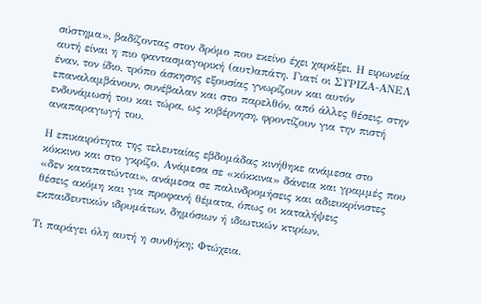σύστημα», βαδίζοντας στον δρόμο που εκείνο έχει χαράξει. Η ειρωνεία αυτή είναι η πιο φαντασμαγορική (αυτ)απάτη. Γιατί οι ΣΥΡΙΖΑ-ΑΝΕΛ έναν, τον ίδιο, τρόπο άσκησης εξουσίας γνωρίζουν και αυτόν επαναλαμβάνουν, συνέβαλαν και στο παρελθόν, από άλλες θέσεις, στην ενδυνάμωσή του και τώρα, ως κυβέρνηση, φροντίζουν για την πιστή αναπαραγωγή του.

Η επικαιρότητα της τελευταίας εβδομάδας κινήθηκε ανάμεσα στο κόκκινο και στο γκρίζο. Ανάμεσα σε «κόκκινα» δάνεια και γραμμές που «δεν καταπατώνται», ανάμεσα σε παλινδρομήσεις και αδιευκρίνιστες θέσεις ακόμη και για προφανή θέματα, όπως οι καταλήψεις εκπαιδευτικών ιδρυμάτων, δημόσιων ή ιδιωτικών κτιρίων.

Τι παράγει όλη αυτή η συνθήκη; Φτώχεια.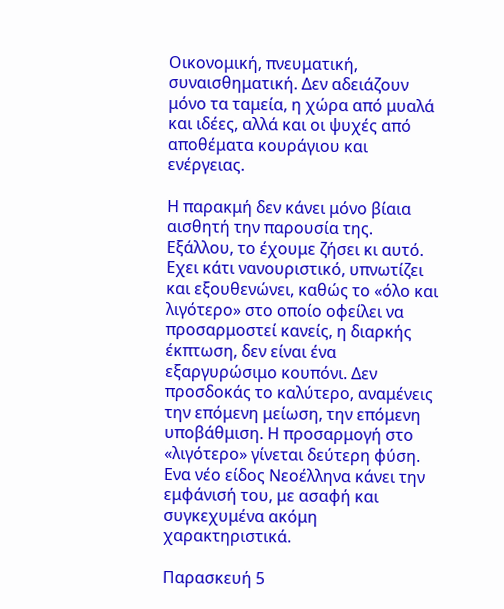Οικονομική, πνευματική, συναισθηματική. Δεν αδειάζουν μόνο τα ταμεία, η χώρα από μυαλά και ιδέες, αλλά και οι ψυχές από αποθέματα κουράγιου και ενέργειας.

Η παρακμή δεν κάνει μόνο βίαια αισθητή την παρουσία της. Εξάλλου, το έχουμε ζήσει κι αυτό. Εχει κάτι νανουριστικό, υπνωτίζει και εξουθενώνει, καθώς το «όλο και λιγότερο» στο οποίο οφείλει να προσαρμοστεί κανείς, η διαρκής έκπτωση, δεν είναι ένα εξαργυρώσιμο κουπόνι. Δεν προσδοκάς το καλύτερο, αναμένεις την επόμενη μείωση, την επόμενη υποβάθμιση. Η προσαρμογή στο «λιγότερο» γίνεται δεύτερη φύση. Ενα νέο είδος Νεοέλληνα κάνει την εμφάνισή του, με ασαφή και συγκεχυμένα ακόμη χαρακτηριστικά.

Παρασκευή 5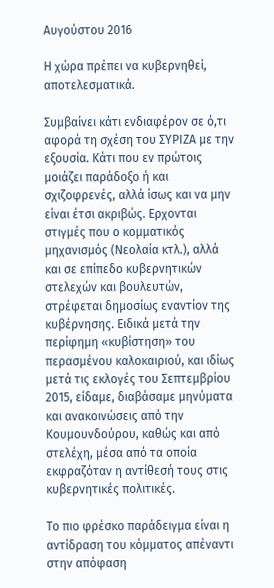Αυγούστου 2016

Η χώρα πρέπει να κυβερνηθεί, αποτελεσματικά.

Συμβαίνει κάτι ενδιαφέρον σε ό,τι αφορά τη σχέση του ΣΥΡΙΖΑ με την εξουσία. Κάτι που εν πρώτοις μοιάζει παράδοξο ή και σχιζοφρενές, αλλά ίσως και να μην είναι έτσι ακριβώς. Ερχονται στιγμές που ο κομματικός μηχανισμός (Νεολαία κτλ.), αλλά και σε επίπεδο κυβερνητικών στελεχών και βουλευτών, στρέφεται δημοσίως εναντίον της κυβέρνησης. Ειδικά μετά την περίφημη «κυβίστηση» του περασμένου καλοκαιριού, και ιδίως μετά τις εκλογές του Σεπτεμβρίου 2015, είδαμε, διαβάσαμε μηνύματα και ανακοινώσεις από την Κουμουνδούρου, καθώς και από στελέχη, μέσα από τα οποία εκφραζόταν η αντίθεσή τους στις κυβερνητικές πολιτικές.

Το πιο φρέσκο παράδειγμα είναι η αντίδραση του κόμματος απέναντι στην απόφαση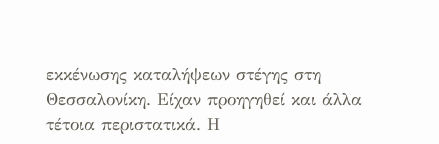εκκένωσης καταλήψεων στέγης στη Θεσσαλονίκη. Είχαν προηγηθεί και άλλα τέτοια περιστατικά. Η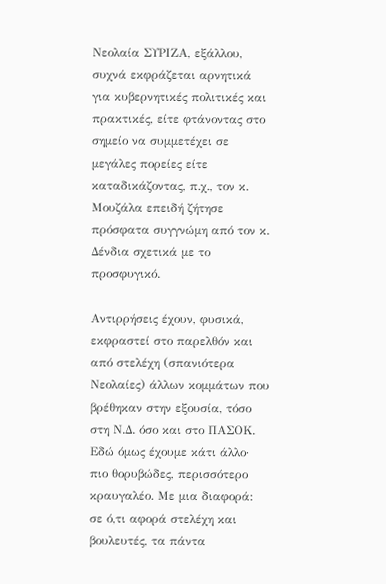Νεολαία ΣΥΡΙΖΑ, εξάλλου, συχνά εκφράζεται αρνητικά για κυβερνητικές πολιτικές και πρακτικές, είτε φτάνοντας στο σημείο να συμμετέχει σε μεγάλες πορείες είτε καταδικάζοντας, π.χ., τον κ. Μουζάλα επειδή ζήτησε πρόσφατα συγγνώμη από τον κ. Δένδια σχετικά με το προσφυγικό.

Αντιρρήσεις έχουν, φυσικά, εκφραστεί στο παρελθόν και από στελέχη (σπανιότερα Νεολαίες) άλλων κομμάτων που βρέθηκαν στην εξουσία, τόσο στη Ν.Δ. όσο και στο ΠΑΣΟΚ. Εδώ όμως έχουμε κάτι άλλο· πιο θορυβώδες, περισσότερο κραυγαλέο. Με μια διαφορά: σε ό,τι αφορά στελέχη και βουλευτές, τα πάντα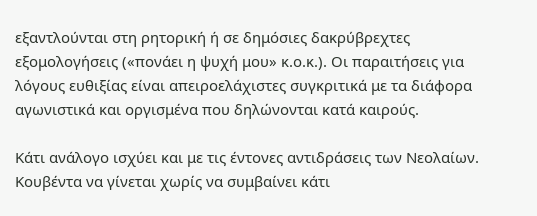εξαντλούνται στη ρητορική ή σε δημόσιες δακρύβρεχτες εξομολογήσεις («πονάει η ψυχή μου» κ.ο.κ.). Οι παραιτήσεις για λόγους ευθιξίας είναι απειροελάχιστες συγκριτικά με τα διάφορα αγωνιστικά και οργισμένα που δηλώνονται κατά καιρούς.

Κάτι ανάλογο ισχύει και με τις έντονες αντιδράσεις των Νεολαίων. Κουβέντα να γίνεται χωρίς να συμβαίνει κάτι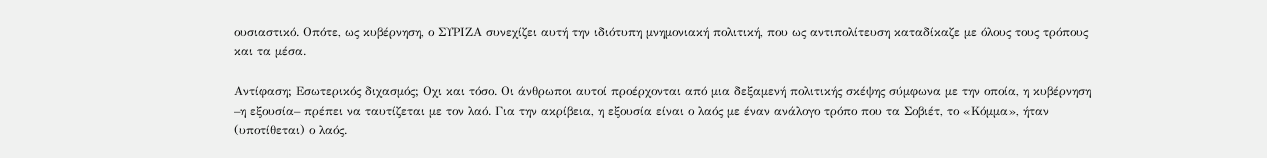ουσιαστικό. Οπότε, ως κυβέρνηση, ο ΣΥΡΙΖΑ συνεχίζει αυτή την ιδιότυπη μνημονιακή πολιτική, που ως αντιπολίτευση καταδίκαζε με όλους τους τρόπους και τα μέσα.

Αντίφαση; Εσωτερικός διχασμός; Οχι και τόσο. Οι άνθρωποι αυτοί προέρχονται από μια δεξαμενή πολιτικής σκέψης σύμφωνα με την οποία, η κυβέρνηση –η εξουσία– πρέπει να ταυτίζεται με τον λαό. Για την ακρίβεια, η εξουσία είναι ο λαός με έναν ανάλογο τρόπο που τα Σοβιέτ, το «Κόμμα», ήταν (υποτίθεται) ο λαός.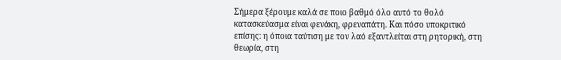Σήμερα ξέρουμε καλά σε ποιο βαθμό όλο αυτό το θολό κατασκεύασμα είναι φενάκη, φρεναπάτη. Και πόσο υποκριτικό επίσης: η όποια ταύτιση με τον λαό εξαντλείται στη ρητορική, στη θεωρία, στη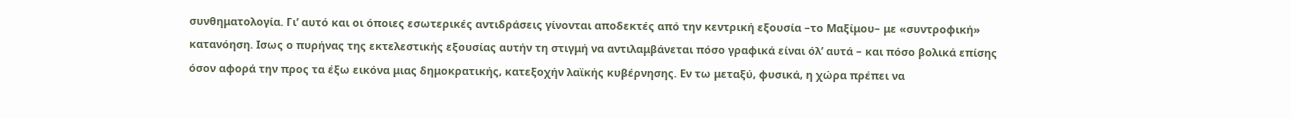συνθηματολογία. Γι’ αυτό και οι όποιες εσωτερικές αντιδράσεις γίνονται αποδεκτές από την κεντρική εξουσία –το Μαξίμου– με «συντροφική» κατανόηση. Ισως ο πυρήνας της εκτελεστικής εξουσίας αυτήν τη στιγμή να αντιλαμβάνεται πόσο γραφικά είναι όλ’ αυτά – και πόσο βολικά επίσης όσον αφορά την προς τα έξω εικόνα μιας δημοκρατικής, κατεξοχήν λαϊκής κυβέρνησης. Εν τω μεταξύ, φυσικά, η χώρα πρέπει να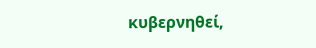κυβερνηθεί,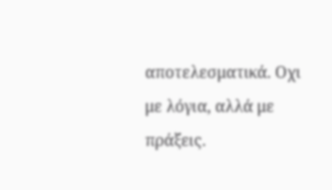αποτελεσματικά. Οχι με λόγια, αλλά με πράξεις.